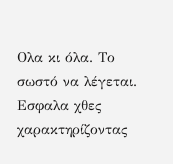Ολα κι όλα. Το σωστό να λέγεται. Εσφαλα χθες χαρακτηρίζοντας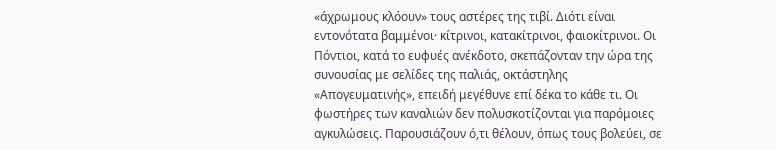«άχρωμους κλόουν» τους αστέρες της τιβί. Διότι είναι εντονότατα βαμμένοι· κίτρινοι, κατακίτρινοι, φαιοκίτρινοι. Οι Πόντιοι, κατά το ευφυές ανέκδοτο, σκεπάζονταν την ώρα της συνουσίας με σελίδες της παλιάς, οκτάστηλης «Απογευματινής», επειδή μεγέθυνε επί δέκα το κάθε τι. Οι φωστήρες των καναλιών δεν πολυσκοτίζονται για παρόμοιες αγκυλώσεις. Παρουσιάζουν ό,τι θέλουν, όπως τους βολεύει, σε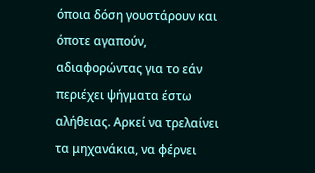όποια δόση γουστάρουν και όποτε αγαπούν, αδιαφορώντας για το εάν περιέχει ψήγματα έστω αλήθειας. Αρκεί να τρελαίνει τα μηχανάκια, να φέρνει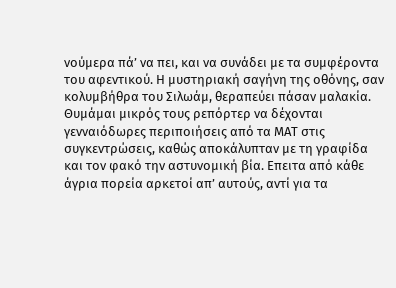νούμερα πά’ να πει, και να συνάδει με τα συμφέροντα του αφεντικού. Η μυστηριακή σαγήνη της οθόνης, σαν κολυμβήθρα του Σιλωάμ, θεραπεύει πάσαν μαλακία.
Θυμάμαι μικρός τους ρεπόρτερ να δέχονται γενναιόδωρες περιποιήσεις από τα ΜΑΤ στις συγκεντρώσεις, καθώς αποκάλυπταν με τη γραφίδα και τον φακό την αστυνομική βία. Επειτα από κάθε άγρια πορεία αρκετοί απ’ αυτούς, αντί για τα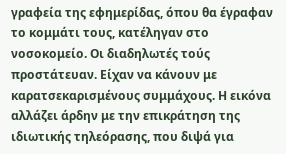γραφεία της εφημερίδας, όπου θα έγραφαν το κομμάτι τους, κατέληγαν στο νοσοκομείο. Οι διαδηλωτές τούς προστάτευαν. Είχαν να κάνουν με καρατσεκαρισμένους συμμάχους. Η εικόνα αλλάζει άρδην με την επικράτηση της ιδιωτικής τηλεόρασης, που διψά για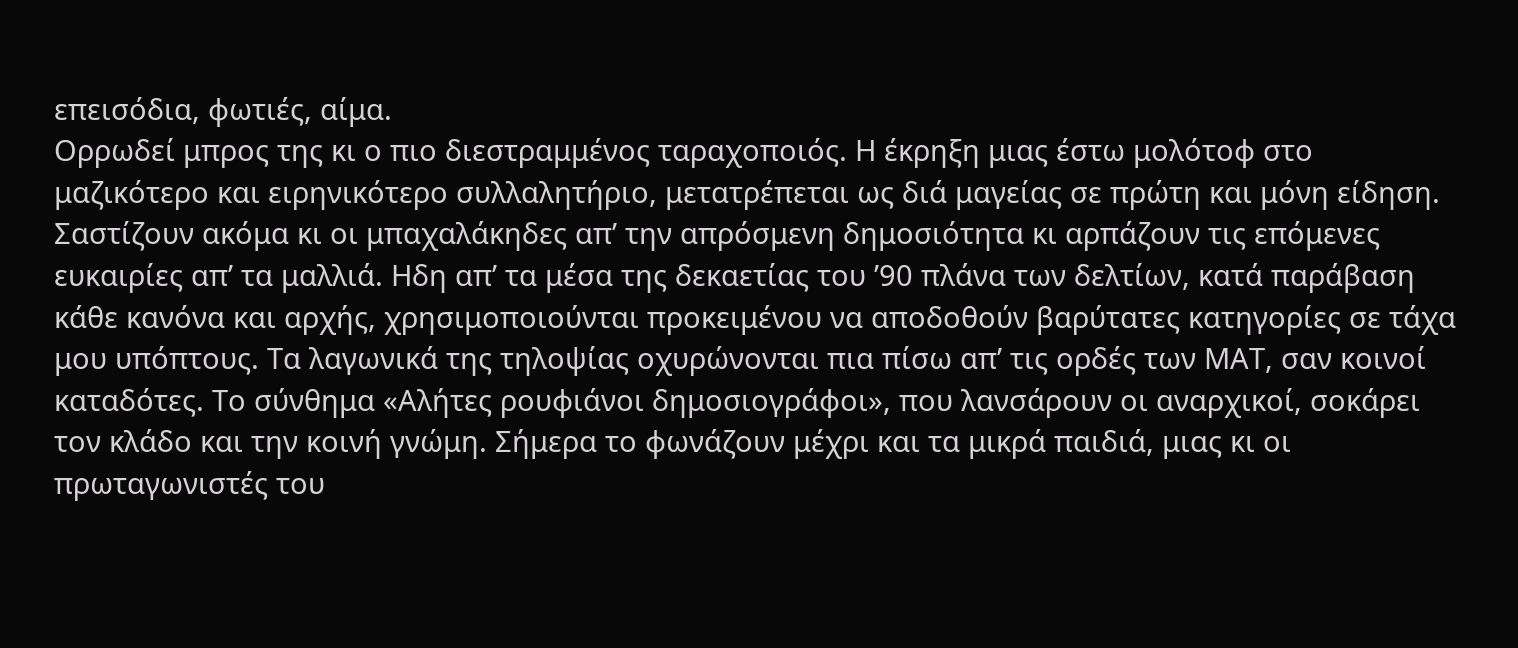επεισόδια, φωτιές, αίμα.
Ορρωδεί μπρος της κι ο πιο διεστραμμένος ταραχοποιός. Η έκρηξη μιας έστω μολότοφ στο μαζικότερο και ειρηνικότερο συλλαλητήριο, μετατρέπεται ως διά μαγείας σε πρώτη και μόνη είδηση. Σαστίζουν ακόμα κι οι μπαχαλάκηδες απ’ την απρόσμενη δημοσιότητα κι αρπάζουν τις επόμενες ευκαιρίες απ’ τα μαλλιά. Ηδη απ’ τα μέσα της δεκαετίας του ’90 πλάνα των δελτίων, κατά παράβαση κάθε κανόνα και αρχής, χρησιμοποιούνται προκειμένου να αποδοθούν βαρύτατες κατηγορίες σε τάχα μου υπόπτους. Τα λαγωνικά της τηλοψίας οχυρώνονται πια πίσω απ’ τις ορδές των ΜΑΤ, σαν κοινοί καταδότες. Το σύνθημα «Αλήτες ρουφιάνοι δημοσιογράφοι», που λανσάρουν οι αναρχικοί, σοκάρει τον κλάδο και την κοινή γνώμη. Σήμερα το φωνάζουν μέχρι και τα μικρά παιδιά, μιας κι οι πρωταγωνιστές του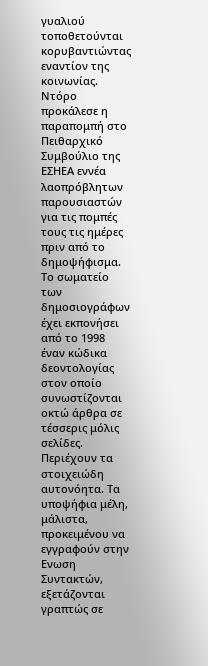γυαλιού τοποθετούνται κορυβαντιώντας εναντίον της κοινωνίας.
Ντόρο προκάλεσε η παραπομπή στο Πειθαρχικό Συμβούλιο της ΕΣΗΕΑ εννέα λαοπρόβλητων παρουσιαστών για τις πομπές τους τις ημέρες πριν από το δημοψήφισμα. Το σωματείο των δημοσιογράφων έχει εκπονήσει από το 1998 έναν κώδικα δεοντολογίας στον οποίο συνωστίζονται οκτώ άρθρα σε τέσσερις μόλις σελίδες. Περιέχουν τα στοιχειώδη αυτονόητα. Τα υποψήφια μέλη, μάλιστα, προκειμένου να εγγραφούν στην Ενωση Συντακτών, εξετάζονται γραπτώς σε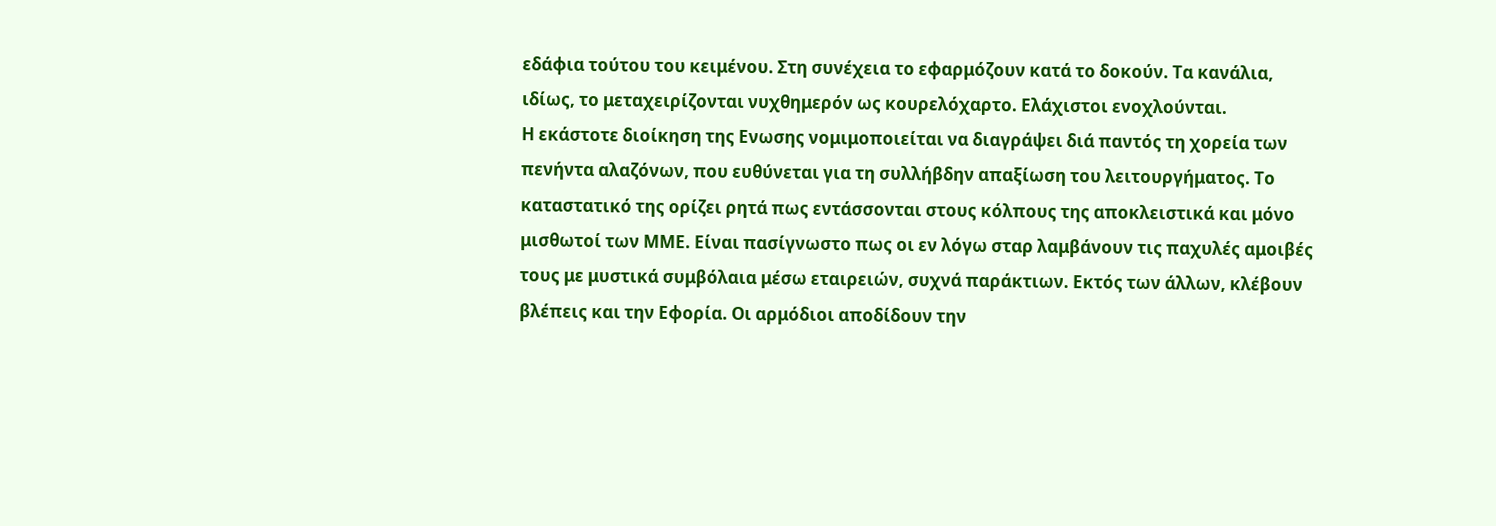εδάφια τούτου του κειμένου. Στη συνέχεια το εφαρμόζουν κατά το δοκούν. Τα κανάλια, ιδίως, το μεταχειρίζονται νυχθημερόν ως κουρελόχαρτο. Ελάχιστοι ενοχλούνται.
Η εκάστοτε διοίκηση της Ενωσης νομιμοποιείται να διαγράψει διά παντός τη χορεία των πενήντα αλαζόνων, που ευθύνεται για τη συλλήβδην απαξίωση του λειτουργήματος. Το καταστατικό της ορίζει ρητά πως εντάσσονται στους κόλπους της αποκλειστικά και μόνο μισθωτοί των ΜΜΕ. Είναι πασίγνωστο πως οι εν λόγω σταρ λαμβάνουν τις παχυλές αμοιβές τους με μυστικά συμβόλαια μέσω εταιρειών, συχνά παράκτιων. Εκτός των άλλων, κλέβουν βλέπεις και την Εφορία. Οι αρμόδιοι αποδίδουν την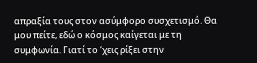απραξία τους στον ασύμφορο συσχετισμό. Θα μου πείτε, εδώ ο κόσμος καίγεται με τη συμφωνία. Γιατί το ‘χεις ρίξει στην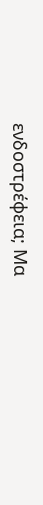ενδοστρέφεια; Μα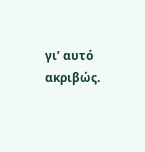γι’ αυτό ακριβώς.